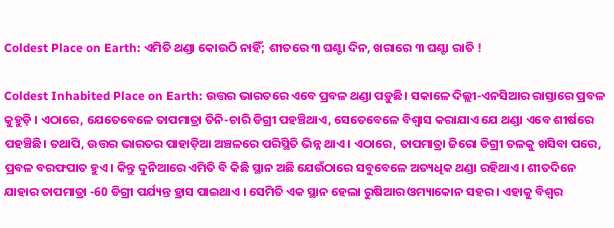Coldest Place on Earth: ଏମିତି ଥଣ୍ଡା କୋଉଠି ନାହିଁ; ଶୀତରେ ୩ ଘଣ୍ଟା ଦିନ, ଖରାରେ ୩ ଘଣ୍ଟା ରାତି !

Coldest Inhabited Place on Earth: ଉତ୍ତର ଭାରତରେ ଏବେ ପ୍ରବଳ ଥଣ୍ଡା ପଡ଼ୁଛି। ସକାଳେ ଦିଲ୍ଲୀ-ଏନସିଆର ରାସ୍ତାରେ ପ୍ରବଳ କୁହୁଡ଼ି । ଏଠାରେ, ଯେତେବେଳେ ତାପମାତ୍ରା ତିନି-ଚାରି ଡିଗ୍ରୀ ପହଞ୍ଚିଥାଏ, ସେତେବେଳେ ବିଶ୍ୱାସ କରାଯାଏ ଯେ ଥଣ୍ଡା ଏବେ ଶୀର୍ଷରେ ପହଞ୍ଚିଛି। ତଥାପି, ଉତ୍ତର ଭାରତର ପାହାଡ଼ିଆ ଅଞ୍ଚଳରେ ପରିସ୍ଥିତି ଭିନ୍ନ ଥାଏ । ଏଠାରେ, ତାପମାତ୍ରା ଜିରୋ ଡିଗ୍ରୀ ତଳକୁ ଖସିବା ପରେ, ପ୍ରବଳ ବରଫପାତ ହୁଏ। କିନ୍ତୁ ଦୁନିଆରେ ଏମିତି ବି କିଛି ସ୍ଥାନ ଅଛି ଯେଉଁଠାରେ ସବୁବେଳେ ଅତ୍ୟଧିକ ଥଣ୍ଡା ରହିଥାଏ। ଶୀତଦିନେ ଯାହାର ତାପମାତ୍ରା -60 ଡିଗ୍ରୀ ପର୍ଯ୍ୟନ୍ତ ହ୍ରାସ ପାଇଥାଏ । ସେମିତି ଏକ ସ୍ଥାନ ହେଲା ରୁଷିଆର ଓମ୍ୟାକୋନ ସହର । ଏହାକୁ ବିଶ୍ବର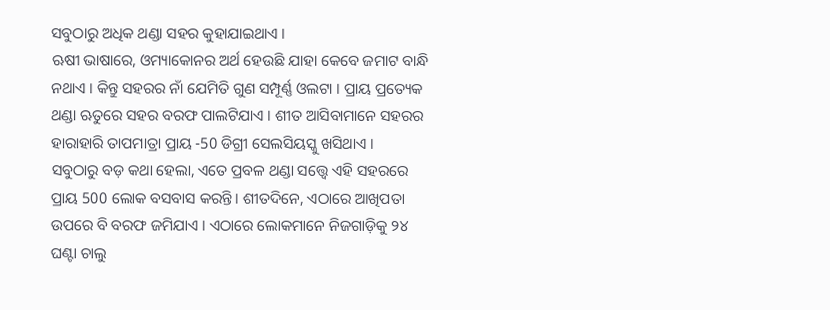ସବୁଠାରୁ ଅଧିକ ଥଣ୍ଡା ସହର କୁହାଯାଇଥାଏ ।
ଋଷୀ ଭାଷାରେ, ଓମ୍ୟାକୋନର ଅର୍ଥ ହେଉଛି ଯାହା କେବେ ଜମାଟ ବାନ୍ଧି ନଥାଏ । କିନ୍ତୁ ସହରର ନାଁ ଯେମିତି ଗୁଣ ସମ୍ପୂର୍ଣ୍ଣ ଓଲଟା । ପ୍ରାୟ ପ୍ରତ୍ୟେକ ଥଣ୍ଡା ଋତୁରେ ସହର ବରଫ ପାଲଟିଯାଏ । ଶୀତ ଆସିବାମାନେ ସହରର ହାରାହାରି ତାପମାତ୍ରା ପ୍ରାୟ -50 ଡିଗ୍ରୀ ସେଲସିୟସ୍କୁ ଖସିଥାଏ ।
ସବୁଠାରୁ ବଡ଼ କଥା ହେଲା, ଏତେ ପ୍ରବଳ ଥଣ୍ଡା ସତ୍ତ୍ୱେ ଏହି ସହରରେ ପ୍ରାୟ 500 ଲୋକ ବସବାସ କରନ୍ତି। ଶୀତଦିନେ, ଏଠାରେ ଆଖିପତା ଉପରେ ବି ବରଫ ଜମିଯାଏ । ଏଠାରେ ଲୋକମାନେ ନିଜଗାଡ଼ିକୁ ୨୪ ଘଣ୍ଟା ଚାଲୁ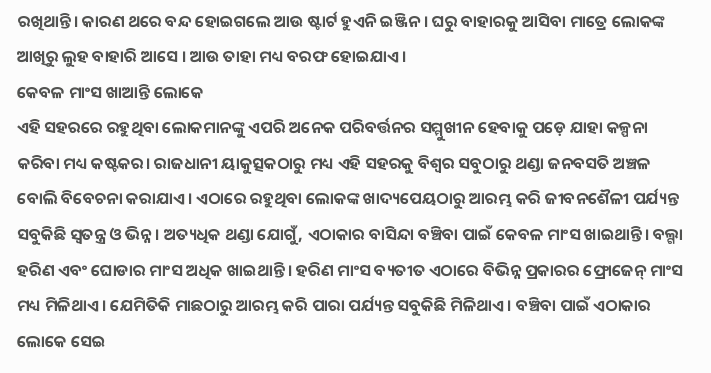ରଖିଥାନ୍ତି। କାରଣ ଥରେ ବନ୍ଦ ହୋଇଗଲେ ଆଉ ଷ୍ଟାର୍ଟ ହୁଏନି ଇଞ୍ଜିନ । ଘରୁ ବାହାରକୁ ଆସିବା ମାତ୍ରେ ଲୋକଙ୍କ ଆଖିରୁ ଲୁହ ବାହାରି ଆସେ । ଆଉ ତାହା ମଧ୍ୟ ବରଫ ହୋଇଯାଏ ।
କେବଳ ମାଂସ ଖାଆନ୍ତି ଲୋକେ
ଏହି ସହରରେ ରହୁଥିବା ଲୋକମାନଙ୍କୁ ଏପରି ଅନେକ ପରିବର୍ତ୍ତନର ସମ୍ମୁଖୀନ ହେବାକୁ ପଡ଼େ ଯାହା କଳ୍ପନା କରିବା ମଧ୍ୟ କଷ୍ଟକର। ରାଜଧାନୀ ୟାକୁତ୍ସକଠାରୁ ମଧ୍ୟ ଏହି ସହରକୁ ବିଶ୍ୱର ସବୁଠାରୁ ଥଣ୍ଡା ଜନବସତି ଅଞ୍ଚଳ ବୋଲି ବିବେଚନା କରାଯାଏ। ଏଠାରେ ରହୁଥିବା ଲୋକଙ୍କ ଖାଦ୍ୟପେୟଠାରୁ ଆରମ୍ଭ କରି ଜୀବନଶୈଳୀ ପର୍ଯ୍ୟନ୍ତ ସବୁକିଛି ସ୍ୱତନ୍ତ୍ର ଓ ଭିନ୍ନ । ଅତ୍ୟଧିକ ଥଣ୍ଡା ଯୋଗୁଁ, ଏଠାକାର ବାସିନ୍ଦା ବଞ୍ଚିବା ପାଇଁ କେବଳ ମାଂସ ଖାଇଥାନ୍ତି। ବଲ୍ଗା ହରିଣ ଏବଂ ଘୋଡାର ମାଂସ ଅଧିକ ଖାଇଥାନ୍ତି । ହରିଣ ମାଂସ ବ୍ୟତୀତ ଏଠାରେ ବିଭିନ୍ନ ପ୍ରକାରର ଫ୍ରୋଜେନ୍ ମାଂସ ମଧ୍ୟ ମିଳିଥାଏ । ଯେମିତିକି ମାଛଠାରୁ ଆରମ୍ଭ କରି ପାରା ପର୍ଯ୍ୟନ୍ତ ସବୁକିଛି ମିଳିଥାଏ । ବଞ୍ଚିବା ପାଇଁ ଏଠାକାର ଲୋକେ ସେଇ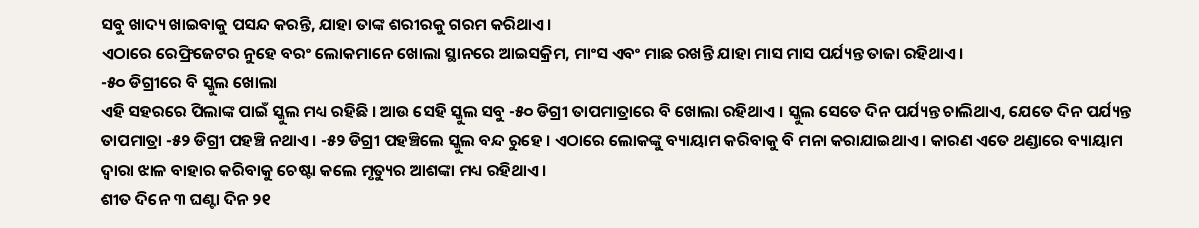ସବୁ ଖାଦ୍ୟ ଖାଇବାକୁ ପସନ୍ଦ କରନ୍ତି, ଯାହା ତାଙ୍କ ଶରୀରକୁ ଗରମ କରିଥାଏ ।
ଏଠାରେ ରେଫ୍ରିଜେଟର ନୁହେ ବରଂ ଲୋକମାନେ ଖୋଲା ସ୍ଥାନରେ ଆଇସକ୍ରିମ, ମାଂସ ଏବଂ ମାଛ ରଖନ୍ତି ଯାହା ମାସ ମାସ ପର୍ଯ୍ୟନ୍ତ ତାଜା ରହିଥାଏ।
-୫୦ ଡିଗ୍ରୀରେ ବି ସ୍କୁଲ ଖୋଲା
ଏହି ସହରରେ ପିଲାଙ୍କ ପାଇଁ ସ୍କୁଲ ମଧ୍ୟ ରହିଛି । ଆଉ ସେହି ସ୍କୁଲ ସବୁ -୫୦ ଡିଗ୍ରୀ ତାପମାତ୍ରାରେ ବି ଖୋଲା ରହିଥାଏ । ସ୍କୁଲ ସେତେ ଦିନ ପର୍ଯ୍ୟନ୍ତ ଚାଲିଥାଏ, ଯେତେ ଦିନ ପର୍ଯ୍ୟନ୍ତ ତାପମାତ୍ରା -୫୨ ଡିଗ୍ରୀ ପହଞ୍ଚି ନଥାଏ । -୫୨ ଡିଗ୍ରୀ ପହଞ୍ଚିଲେ ସ୍କୁଲ ବନ୍ଦ ରୁହେ । ଏଠାରେ ଲୋକଙ୍କୁ ବ୍ୟାୟାମ କରିବାକୁ ବି ମନା କରାଯାଇଥାଏ । କାରଣ ଏତେ ଥଣ୍ଡାରେ ବ୍ୟାୟାମ ଦ୍ବାରା ଝାଳ ବାହାର କରିବାକୁ ଚେଷ୍ଟା କଲେ ମୃତ୍ୟୁର ଆଶଙ୍କା ମଧ୍ୟ ରହିଥାଏ ।
ଶୀତ ଦିନେ ୩ ଘଣ୍ଟା ଦିନ ୨୧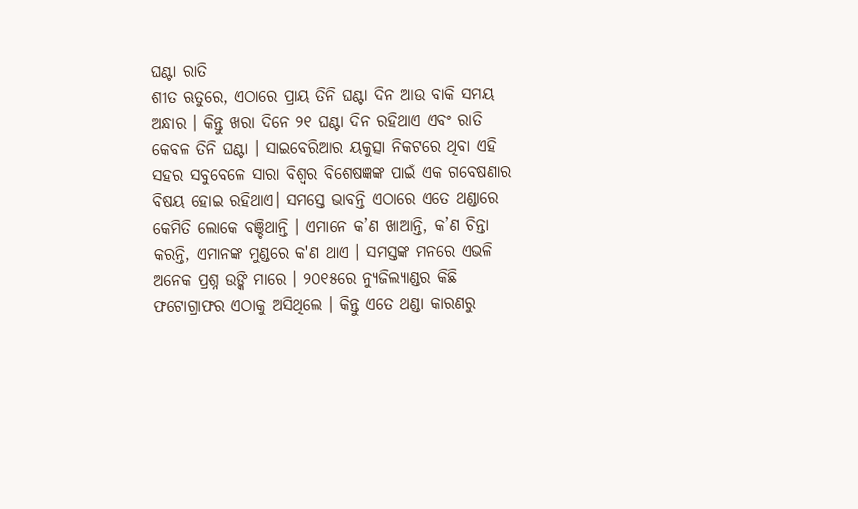ଘଣ୍ଟା ରାତି
ଶୀତ ଋତୁରେ, ଏଠାରେ ପ୍ରାୟ ତିନି ଘଣ୍ଟା ଦିନ ଆଉ ବାକି ସମୟ ଅନ୍ଧାର । କିନ୍ତୁ ଖରା ଦିନେ ୨୧ ଘଣ୍ଟା ଦିନ ରହିଥାଏ ଏବଂ ରାତି କେବଳ ତିନି ଘଣ୍ଟା । ସାଇବେରିଆର ୟକୁତ୍ସା ନିକଟରେ ଥିବା ଏହି ସହର ସବୁବେଳେ ସାରା ବିଶ୍ୱର ବିଶେଷଜ୍ଞଙ୍କ ପାଇଁ ଏକ ଗବେଷଣାର ବିଷୟ ହୋଇ ରହିଥାଏ। ସମସ୍ତେ ଭାବନ୍ତି ଏଠାରେ ଏତେ ଥଣ୍ଡାରେ କେମିତି ଲୋକେ ବଞ୍ଚିଥାନ୍ତି । ଏମାନେ କ’ଣ ଖାଆନ୍ତି, କ’ଣ ଚିନ୍ତା କରନ୍ତି, ଏମାନଙ୍କ ମୁଣ୍ଡରେ କ'ଣ ଥାଏ । ସମସ୍ତଙ୍କ ମନରେ ଏଭଳି ଅନେକ ପ୍ରଶ୍ନ ଉଙ୍କି ମାରେ । ୨୦୧୫ରେ ନ୍ୟୁଜିଲ୍ୟାଣ୍ଡର କିଛି ଫଟୋଗ୍ରାଫର ଏଠାକୁ ଅସିଥିଲେ । କିନ୍ତୁ ଏତେ ଥଣ୍ଡା କାରଣରୁ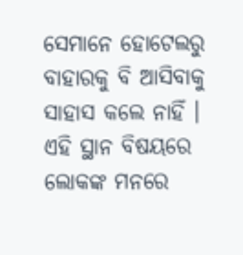ସେମାନେ ହୋଟେଲରୁ ବାହାରକୁ ବି ଆସିବାକୁ ସାହାସ କଲେ ନାହିଁ ।
ଏହି ସ୍ଥାନ ବିଷୟରେ ଲୋକଙ୍କ ମନରେ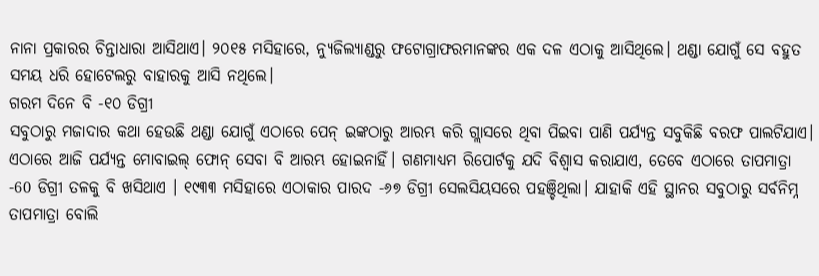ନାନା ପ୍ରକାରର ଚିନ୍ତାଧାରା ଆସିଥାଏ। ୨୦୧୫ ମସିହାରେ, ନ୍ୟୁଜିଲ୍ୟାଣ୍ଡରୁ ଫଟୋଗ୍ରାଫରମାନଙ୍କର ଏକ ଦଳ ଏଠାକୁ ଆସିଥିଲେ। ଥଣ୍ଡା ଯୋଗୁଁ ସେ ବହୁତ ସମୟ ଧରି ହୋଟେଲରୁ ବାହାରକୁ ଆସି ନଥିଲେ।
ଗରମ ଦିନେ ବି -୧୦ ଡିଗ୍ରୀ
ସବୁଠାରୁ ମଜାଦାର କଥା ହେଉଛି ଥଣ୍ଡା ଯୋଗୁଁ ଏଠାରେ ପେନ୍ ଇଙ୍କଠାରୁ ଆରମ୍ଭ କରି ଗ୍ଲାସରେ ଥିବା ପିଇବା ପାଣି ପର୍ଯ୍ୟନ୍ତ ସବୁକିଛି ବରଫ ପାଲଟିଯାଏ। ଏଠାରେ ଆଜି ପର୍ଯ୍ୟନ୍ତ ମୋବାଇଲ୍ ଫୋନ୍ ସେବା ବି ଆରମ୍ଭ ହୋଇନାହିଁ। ଗଣମାଧ୍ୟମ ରିପୋର୍ଟକୁ ଯଦି ବିଶ୍ୱାସ କରାଯାଏ, ତେବେ ଏଠାରେ ତାପମାତ୍ରା -60 ଡିଗ୍ରୀ ତଳକୁ ବି ଖସିଥାଏ । ୧୯୩୩ ମସିହାରେ ଏଠାକାର ପାରଦ -୬୭ ଡିଗ୍ରୀ ସେଲସିୟସରେ ପହଞ୍ଚିଥିଲା। ଯାହାକି ଏହି ସ୍ଥାନର ସବୁଠାରୁ ସର୍ବନିମ୍ନ ତାପମାତ୍ରା ବୋଲି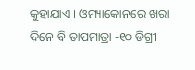କୁହାଯାଏ । ଓମ୍ୟାକୋନରେ ଖରା ଦିନେ ବି ତାପମାତ୍ରା -୧୦ ଡିଗ୍ରୀ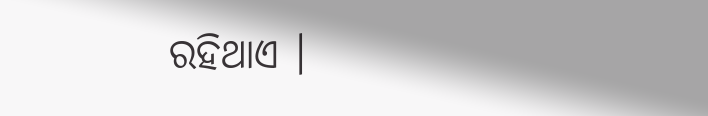ରହିଥାଏ ।